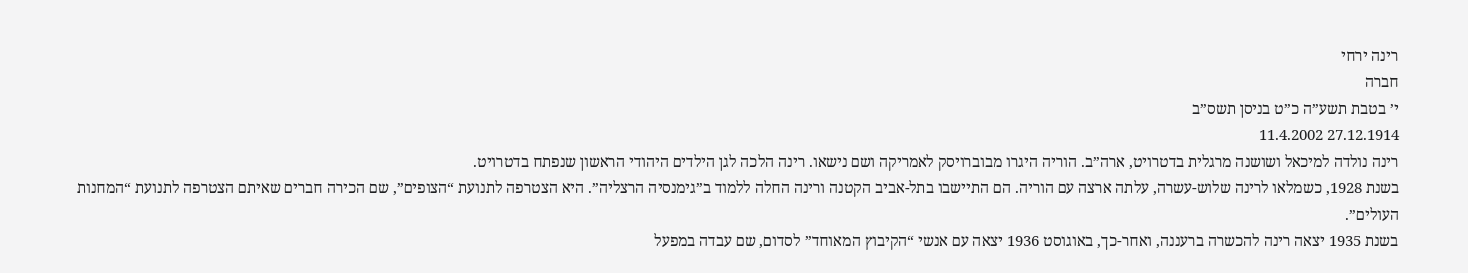רינה ירחי
חברה
י’ בטבת תשע”ה כ”ט בניסן תשס”ב
27.12.1914 11.4.2002
רינה נולדה למיכאל ושושנה מרגלית בדטרויט, ארה”ב. הוריה היגרו מבוברויסק לאמריקה ושם נישאו. רינה הלכה לגן הילדים היהודי הראשון שנפתח בדטרויט.
בשנת 1928, כשמלאו לרינה שלוש-עשרה, עלתה ארצה עם הוריה. הם התיישבו בתל-אביב הקטנה ורינה החלה ללמוד ב”גימנסיה הרצליה”. היא הצטרפה לתנועת “הצופים”, שם הכירה חברים שאיתם הצטרפה לתנועת “המחנות העולים”.
בשנת 1935 יצאה רינה להכשרה ברעננה, ואחר-כך, באוגוסט 1936 יצאה עם אנשי “הקיבוץ המאוחד” לסדום, שם עבדה במפעל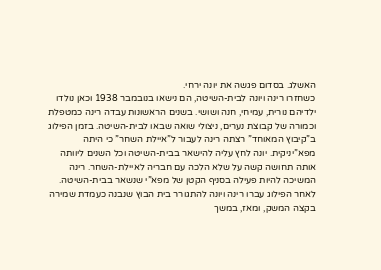האשלג. בסדום פגשה את יונה ירחי.
כשחזרו רינה ויונה לבית-השיטה, הם נישאו בנובמבר 1938 וכאן נולדו ילדיהם נורית, עמיחי, חנה ושושי. בשנים הראשונות עבדה רינה כמטפלת וכמורה של קבוצת נערים, ניצולי שואה שבאו לבית-השיטה. בזמן הפילוג ב”קיבוץ המאוחד” רצתה רינה לעבור ל”איילת השחר” כי היתה מפא”יניקית. יונה לחץ עליה להישאר בבית-השיטה וכל השנים ליוותה אותה תחושה קשה על שלא הלכה עם חבריה לאיילת-השחר. רינה המשיכה להיות פעילה בסניף הקטן של מפא”י שנשאר בבית-השיטה.
לאחר הפילוג עברו רינה ויונה להתגורר בית הבוץ שנבנה כעמדת שמירה בקצה המשק, ומאז, במשך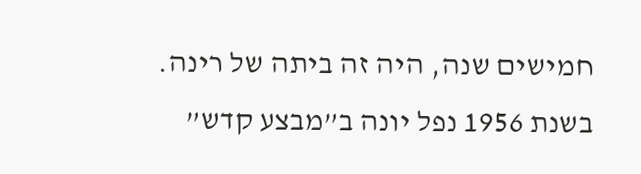חמישים שנה, היה זה ביתה של רינה.
בשנת 1956 נפל יונה ב”מבצע קדש”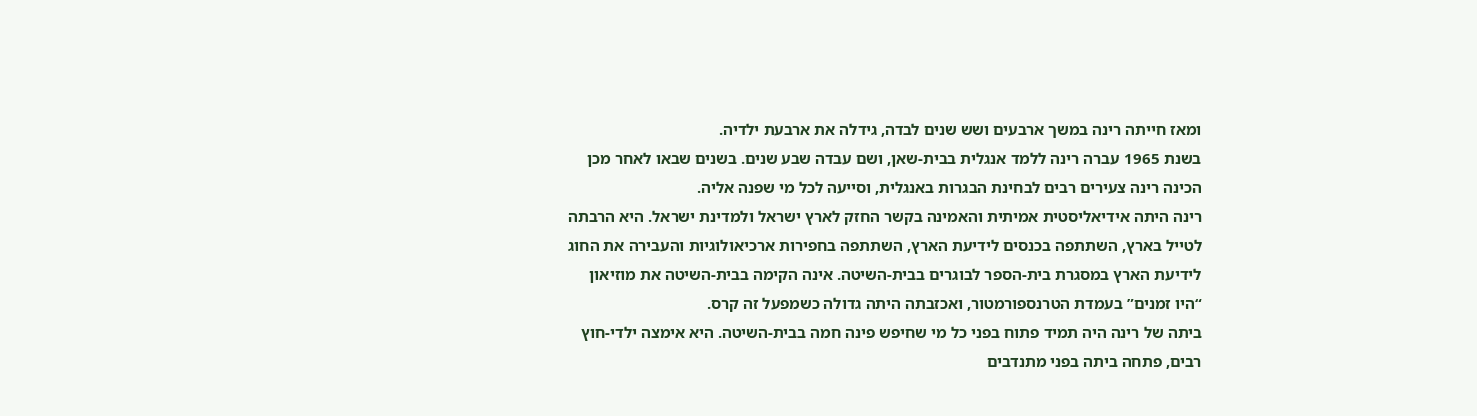ומאז חייתה רינה במשך ארבעים ושש שנים לבדה, גידלה את ארבעת ילדיה.
בשנת 1965 עברה רינה ללמד אנגלית בבית-שאן, ושם עבדה שבע שנים. בשנים שבאו לאחר מכן הכינה רינה צעירים רבים לבחינת הבגרות באנגלית, וסייעה לכל מי שפנה אליה.
רינה היתה אידיאליסטית אמיתית והאמינה בקשר החזק לארץ ישראל ולמדינת ישראל. היא הרבתה לטייל בארץ, השתתפה בכנסים לידיעת הארץ, השתתפה בחפירות ארכיאולוגיות והעבירה את החוג לידיעת הארץ במסגרת בית-הספר לבוגרים בבית-השיטה. אינה הקימה בבית-השיטה את מוזיאון “היו זמנים” בעמדת הטרנספורמטור, ואכזבתה היתה גדולה כשמפעל זה קרס.
ביתה של רינה היה תמיד פתוח בפני כל מי שחיפש פינה חמה בבית-השיטה. היא אימצה ילדי-חוץ רבים, פתחה ביתה בפני מתנדבים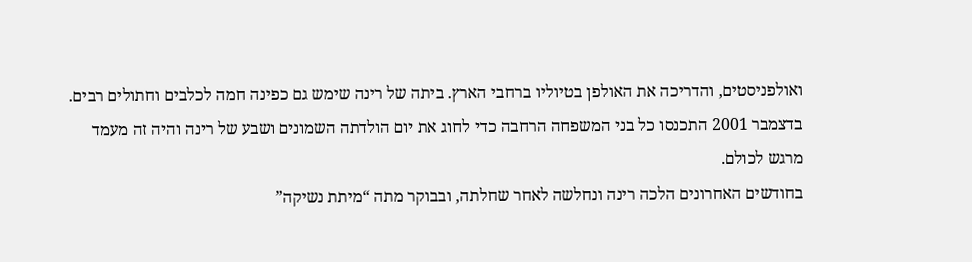ואולפניסטים, והדריכה את האולפן בטיוליו ברחבי הארץ. ביתה של רינה שימש גם כפינה חמה לכלבים וחתולים רבים.
בדצמבר 2001 התכנסו כל בני המשפחה הרחבה כדי לחוג את יום הולדתה השמונים ושבע של רינה והיה זה מעמד מרגש לכולם.
בחודשים האחרונים הלכה רינה ונחלשה לאחר שחלתה, ובבוקר מתה “מיתת נשיקה”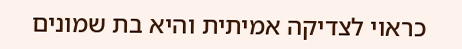כראוי לצדיקה אמיתית והיא בת שמונים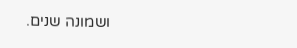ושמונה שנים.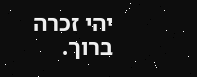יהי זכרה ברוך.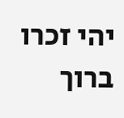יהי זכרו ברוך